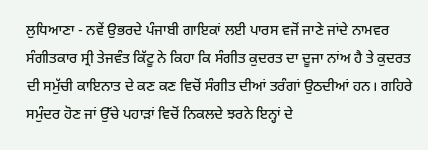ਲੁਧਿਆਣਾ - ਨਵੇਂ ਉਭਰਦੇ ਪੰਜਾਬੀ ਗਾਇਕਾਂ ਲਈ ਪਾਰਸ ਵਜੋਂ ਜਾਣੇ ਜਾਂਦੇ ਨਾਮਵਰ ਸੰਗੀਤਕਾਰ ਸ੍ਰੀ ਤੇਜਵੰਤ ਕਿੱਟੂ ਨੇ ਕਿਹਾ ਕਿ ਸੰਗੀਤ ਕੁਦਰਤ ਦਾ ਦੂਜਾ ਨਾਂਅ ਹੈ ਤੇ ਕੁਦਰਤ ਦੀ ਸਮੁੱਚੀ ਕਾਇਨਾਤ ਦੇ ਕਣ ਕਣ ਵਿਚੋਂ ਸੰਗੀਤ ਦੀਆਂ ਤਰੰਗਾਂ ਉਠਦੀਆਂ ਹਨ। ਗਹਿਰੇ ਸਮੁੰਦਰ ਹੋਣ ਜਾਂ ਉੱਚੇ ਪਹਾੜਾਂ ਵਿਚੋਂ ਨਿਕਲਦੇ ਝਰਨੇ ਇਨ੍ਹਾਂ ਦੇ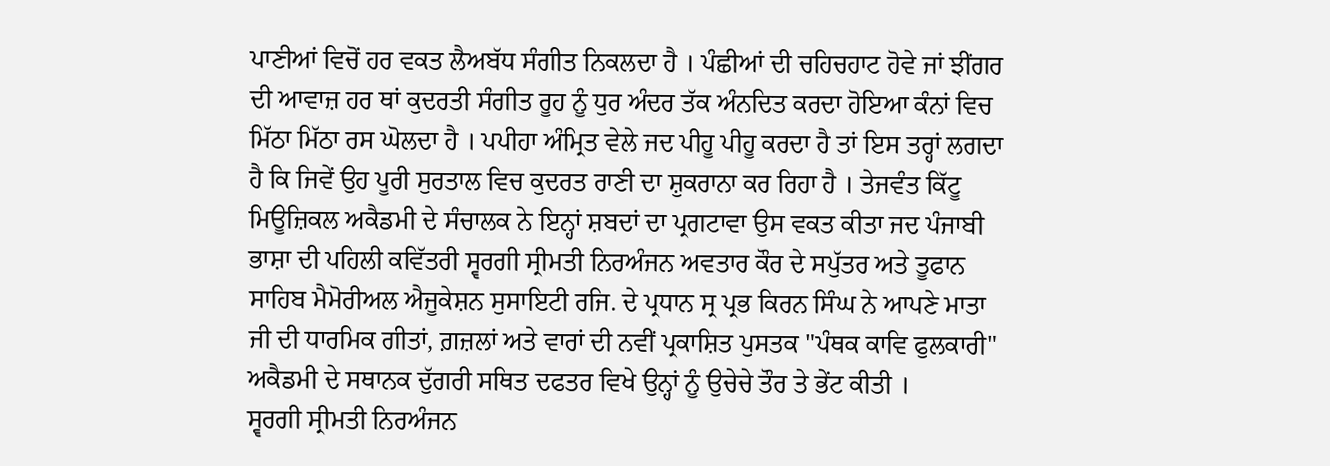ਪਾਣੀਆਂ ਵਿਚੋਂ ਹਰ ਵਕਤ ਲੈਅਬੱਧ ਸੰਗੀਤ ਨਿਕਲਦਾ ਹੈ । ਪੰਛੀਆਂ ਦੀ ਚਹਿਚਹਾਟ ਹੋਵੇ ਜਾਂ ਝੀਂਗਰ ਦੀ ਆਵਾਜ਼ ਹਰ ਥਾਂ ਕੁਦਰਤੀ ਸੰਗੀਤ ਰੂਹ ਨੂੰ ਧੁਰ ਅੰਦਰ ਤੱਕ ਅੰਨਦਿਤ ਕਰਦਾ ਹੋਇਆ ਕੰਨਾਂ ਵਿਚ ਮਿੱਠਾ ਮਿੱਠਾ ਰਸ ਘੋਲਦਾ ਹੈ । ਪਪੀਹਾ ਅੰਮ੍ਰਿਤ ਵੇਲੇ ਜਦ ਪੀਹੂ ਪੀਹੂ ਕਰਦਾ ਹੈ ਤਾਂ ਇਸ ਤਰ੍ਹਾਂ ਲਗਦਾ ਹੈ ਕਿ ਜਿਵੇਂ ਉਹ ਪੂਰੀ ਸੁਰਤਾਲ ਵਿਚ ਕੁਦਰਤ ਰਾਣੀ ਦਾ ਸ਼ੁਕਰਾਨਾ ਕਰ ਰਿਹਾ ਹੈ । ਤੇਜਵੰਤ ਕਿੱਟੂ ਮਿਊਜ਼ਿਕਲ ਅਕੈਡਮੀ ਦੇ ਸੰਚਾਲਕ ਨੇ ਇਨ੍ਹਾਂ ਸ਼ਬਦਾਂ ਦਾ ਪ੍ਰਗਟਾਵਾ ਉਸ ਵਕਤ ਕੀਤਾ ਜਦ ਪੰਜਾਬੀ ਭਾਸ਼ਾ ਦੀ ਪਹਿਲੀ ਕਵਿੱਤਰੀ ਸ੍ਵਰਗੀ ਸ੍ਰੀਮਤੀ ਨਿਰਅੰਜਨ ਅਵਤਾਰ ਕੌਰ ਦੇ ਸਪੁੱਤਰ ਅਤੇ ਤੂਫਾਨ ਸਾਹਿਬ ਮੈਮੋਰੀਅਲ ਐਜੂਕੇਸ਼ਨ ਸੁਸਾਇਟੀ ਰਜਿ. ਦੇ ਪ੍ਰਧਾਨ ਸ੍ਰ ਪ੍ਰਭ ਕਿਰਨ ਸਿੰਘ ਨੇ ਆਪਣੇ ਮਾਤਾ ਜੀ ਦੀ ਧਾਰਮਿਕ ਗੀਤਾਂ, ਗ਼ਜ਼ਲਾਂ ਅਤੇ ਵਾਰਾਂ ਦੀ ਨਵੀਂ ਪ੍ਰਕਾਸ਼ਿਤ ਪੁਸਤਕ "ਪੰਥਕ ਕਾਵਿ ਫੁਲਕਾਰੀ" ਅਕੈਡਮੀ ਦੇ ਸਥਾਨਕ ਦੁੱਗਰੀ ਸਥਿਤ ਦਫਤਰ ਵਿਖੇ ਉਨ੍ਹਾਂ ਨੂੰ ਉਚੇਚੇ ਤੌਰ ਤੇ ਭੇਂਟ ਕੀਤੀ ।
ਸ੍ਵਰਗੀ ਸ੍ਰੀਮਤੀ ਨਿਰਅੰਜਨ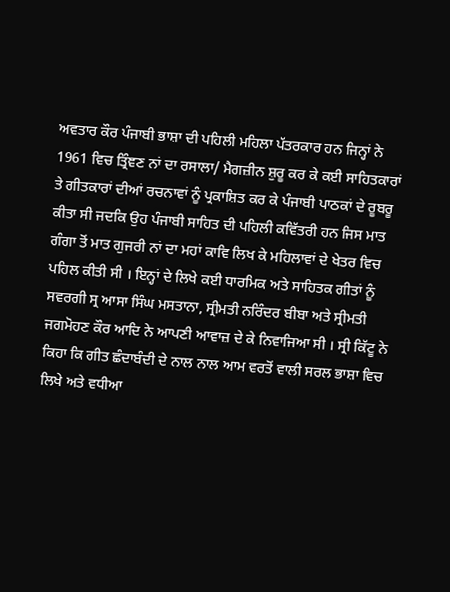ਅਵਤਾਰ ਕੌਰ ਪੰਜਾਬੀ ਭਾਸ਼ਾ ਦੀ ਪਹਿਲੀ ਮਹਿਲਾ ਪੱਤਰਕਾਰ ਹਨ ਜਿਨ੍ਹਾਂ ਨੇ 1961 ਵਿਚ ਤ੍ਰਿੰਞਣ ਨਾਂ ਦਾ ਰਸਾਲਾ/ ਮੈਗਜ਼ੀਨ ਸ਼ੁਰੂ ਕਰ ਕੇ ਕਈ ਸਾਹਿਤਕਾਰਾਂ ਤੇ ਗੀਤਕਾਰਾਂ ਦੀਆਂ ਰਚਨਾਵਾਂ ਨੂੰ ਪ੍ਰਕਾਸ਼ਿਤ ਕਰ ਕੇ ਪੰਜਾਬੀ ਪਾਠਕਾਂ ਦੇ ਰੂਬਰੂ ਕੀਤਾ ਸੀ ਜਦਕਿ ਉਹ ਪੰਜਾਬੀ ਸਾਹਿਤ ਦੀ ਪਹਿਲੀ ਕਵਿੱਤਰੀ ਹਨ ਜਿਸ ਮਾਤ ਗੰਗਾ ਤੋਂ ਮਾਤ ਗੁਜਰੀ ਨਾਂ ਦਾ ਮਹਾਂ ਕਾਵਿ ਲਿਖ ਕੇ ਮਹਿਲਾਵਾਂ ਦੇ ਖੇਤਰ ਵਿਚ ਪਹਿਲ ਕੀਤੀ ਸੀ । ਇਨ੍ਹਾਂ ਦੇ ਲਿਖੇ ਕਈ ਧਾਰਮਿਕ ਅਤੇ ਸਾਹਿਤਕ ਗੀਤਾਂ ਨੂੰ ਸਵਰਗੀ ਸ੍ਰ ਆਸਾ ਸਿੰਘ ਮਸਤਾਨਾ, ਸ੍ਰੀਮਤੀ ਨਰਿੰਦਰ ਬੀਬਾ ਅਤੇ ਸ੍ਰੀਮਤੀ ਜਗਮੋਹਣ ਕੌਰ ਆਦਿ ਨੇ ਆਪਣੀ ਆਵਾਜ਼ ਦੇ ਕੇ ਨਿਵਾਜਿਆ ਸੀ । ਸ੍ਰੀ ਕਿੱਟੂ ਨੇ ਕਿਹਾ ਕਿ ਗੀਤ ਛੰਦਾਬੰਦੀ ਦੇ ਨਾਲ ਨਾਲ ਆਮ ਵਰਤੋਂ ਵਾਲੀ ਸਰਲ ਭਾਸ਼ਾ ਵਿਚ ਲਿਖੇ ਅਤੇ ਵਧੀਆ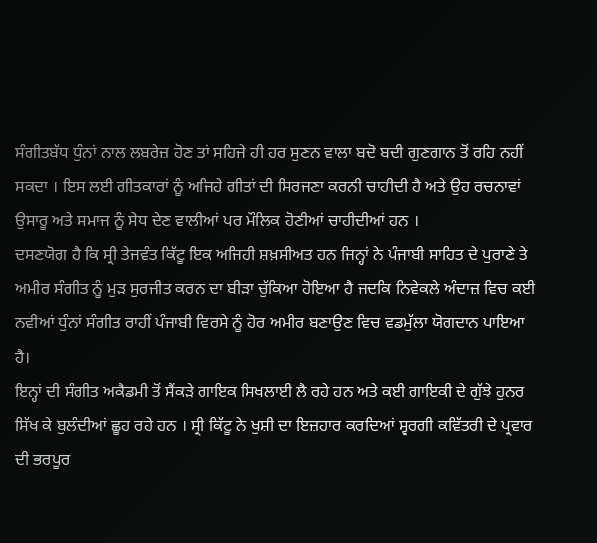ਸੰਗੀਤਬੱਧ ਧੁੰਨਾਂ ਨਾਲ ਲਬਰੇਜ਼ ਹੋਣ ਤਾਂ ਸਹਿਜੇ ਹੀ ਹਰ ਸੁਣਨ ਵਾਲਾ ਬਦੋ ਬਦੀ ਗੁਣਗਾਨ ਤੋਂ ਰਹਿ ਨਹੀਂ ਸਕਦਾ । ਇਸ ਲਈ ਗੀਤਕਾਰਾਂ ਨੂੰ ਅਜਿਹੇ ਗੀਤਾਂ ਦੀ ਸਿਰਜਣਾ ਕਰਨੀ ਚਾਹੀਦੀ ਹੈ ਅਤੇ ਉਹ ਰਚਨਾਵਾਂ ਉਸਾਰੂ ਅਤੇ ਸਮਾਜ ਨੂੰ ਸੇਧ ਦੇਣ ਵਾਲੀਆਂ ਪਰ ਮੌਲਿਕ ਹੋਣੀਆਂ ਚਾਹੀਦੀਆਂ ਹਨ ।
ਦਸਣਯੋਗ ਹੈ ਕਿ ਸ੍ਰੀ ਤੇਜਵੰਤ ਕਿੱਟੂ ਇਕ ਅਜਿਹੀ ਸ਼ਖ਼ਸੀਅਤ ਹਨ ਜਿਨ੍ਹਾਂ ਨੇ ਪੰਜਾਬੀ ਸਾਹਿਤ ਦੇ ਪੁਰਾਣੇ ਤੇ ਅਮੀਰ ਸੰਗੀਤ ਨੂੰ ਮੁੜ ਸੁਰਜੀਤ ਕਰਨ ਦਾ ਬੀੜਾ ਚੁੱਕਿਆ ਹੋਇਆ ਹੈ ਜਦਕਿ ਨਿਵੇਕਲੇ ਅੰਦਾਜ਼ ਵਿਚ ਕਈ ਨਵੀਆਂ ਧੁੰਨਾਂ ਸੰਗੀਤ ਰਾਹੀਂ ਪੰਜਾਬੀ ਵਿਰਸੇ ਨੂੰ ਹੋਰ ਅਮੀਰ ਬਣਾਉਣ ਵਿਚ ਵਡਮੁੱਲਾ ਯੋਗਦਾਨ ਪਾਇਆ ਹੈ।
ਇਨ੍ਹਾਂ ਦੀ ਸੰਗੀਤ ਅਕੈਡਮੀ ਤੋਂ ਸੈਂਕੜੇ ਗਾਇਕ ਸਿਖਲਾਈ ਲੈ ਰਹੇ ਹਨ ਅਤੇ ਕਈ ਗਾਇਕੀ ਦੇ ਗੁੱਝੇ ਹੁਨਰ ਸਿੱਖ ਕੇ ਬੁਲੰਦੀਆਂ ਛੂਹ ਰਹੇ ਹਨ । ਸ੍ਰੀ ਕਿੱਟੂ ਨੇ ਖੁਸ਼ੀ ਦਾ ਇਜ਼ਹਾਰ ਕਰਦਿਆਂ ਸ੍ਵਰਗੀ ਕਵਿੱਤਰੀ ਦੇ ਪ੍ਰਵਾਰ ਦੀ ਭਰਪੂਰ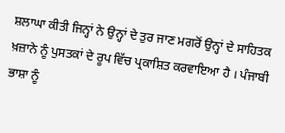ਸ਼ਲਾਘਾ ਕੀਤੀ ਜਿਨ੍ਹਾਂ ਨੇ ਉਨ੍ਹਾਂ ਦੇ ਤੁਰ ਜਾਣ ਮਗਰੋਂ ਉਨ੍ਹਾਂ ਦੇ ਸਾਹਿਤਕ ਖ਼ਜ਼ਾਨੇ ਨੂੰ ਪੁਸਤਕਾਂ ਦੇ ਰੂਪ ਵਿੱਚ ਪ੍ਰਕਾਸ਼ਿਤ ਕਰਵਾਇਆ ਹੈ । ਪੰਜਾਬੀ ਭਾਸ਼ਾ ਨੂੰ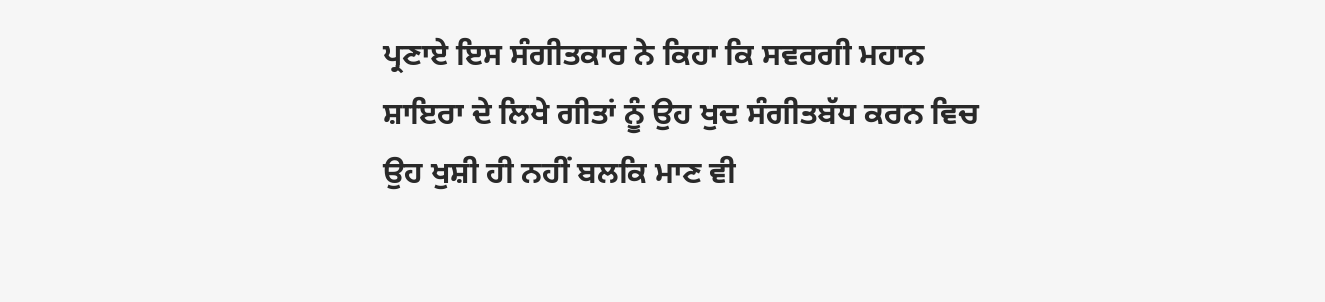ਪ੍ਰਣਾਏ ਇਸ ਸੰਗੀਤਕਾਰ ਨੇ ਕਿਹਾ ਕਿ ਸਵਰਗੀ ਮਹਾਨ ਸ਼ਾਇਰਾ ਦੇ ਲਿਖੇ ਗੀਤਾਂ ਨੂੰ ਉਹ ਖੁਦ ਸੰਗੀਤਬੱਧ ਕਰਨ ਵਿਚ ਉਹ ਖੁਸ਼ੀ ਹੀ ਨਹੀਂ ਬਲਕਿ ਮਾਣ ਵੀ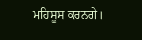ਮਹਿਸੂਸ ਕਰਨਗੇ।